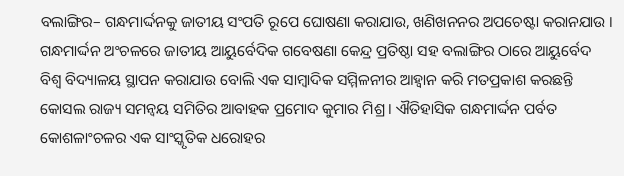ବଲାଙ୍ଗିର– ଗନ୍ଧମାର୍ଦ୍ଦନକୁ ଜାତୀୟ ସଂପତି ରୂପେ ଘୋଷଣା କରାଯାଉ, ଖଣିଖନନର ଅପଚେଷ୍ଟା କରାନଯାଉ । ଗନ୍ଧମାର୍ଦ୍ଦନ ଅଂଚଳରେ ଜାତୀୟ ଆୟୁର୍ବେଦିକ ଗବେଷଣା କେନ୍ଦ୍ର ପ୍ରତିଷ୍ଠା ସହ ବଲାଙ୍ଗିର ଠାରେ ଆୟୁର୍ବେଦ ବିଶ୍ୱ ବିଦ୍ୟାଳୟ ସ୍ଥାପନ କରାଯାଉ ବୋଲି ଏକ ସାମ୍ବାଦିକ ସମ୍ମିଳନୀର ଆହ୍ୱାନ କରି ମତପ୍ରକାଶ କରଛନ୍ତି କୋସଲ ରାଜ୍ୟ ସମନ୍ୱୟ ସମିତିର ଆବାହକ ପ୍ରମୋଦ କୁମାର ମିଶ୍ର । ଐତିହାସିକ ଗନ୍ଧମାର୍ଦ୍ଦନ ପର୍ବତ କୋଶଳାଂଚଳର ଏକ ସାଂସ୍କୃତିକ ଧରୋହର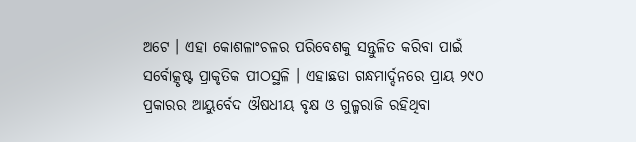ଅଟେ । ଏହା କୋଶଳାଂଚଳର ପରିବେଶକୁ ସନ୍ତୁଳିତ କରିବା ପାଇଁ ସର୍ବୋତ୍କୃଷ୍ଟ ପ୍ରାକୃତିକ ପୀଠସ୍ଥଳି । ଏହାଛଡା ଗନ୍ଧମାର୍ଦ୍ଦନରେ ପ୍ରାୟ ୨୯୦ ପ୍ରକାରର ଆୟୁର୍ବେଦ ଔଷଧୀୟ ବୃକ୍ଷ ଓ ଗୁଳ୍ମରାଜି ରହିଥିବା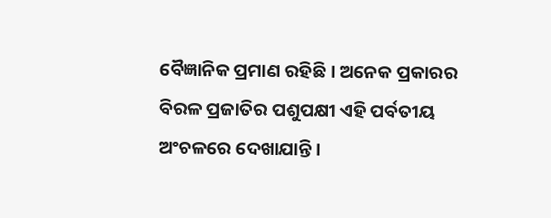ବୈଜ୍ଞାନିକ ପ୍ରମାଣ ରହିଛି । ଅନେକ ପ୍ରକାରର ବିରଳ ପ୍ରଜାତିର ପଶୁପକ୍ଷୀ ଏହି ପର୍ବତୀୟ ଅଂଚଳରେ ଦେଖାଯାନ୍ତି ।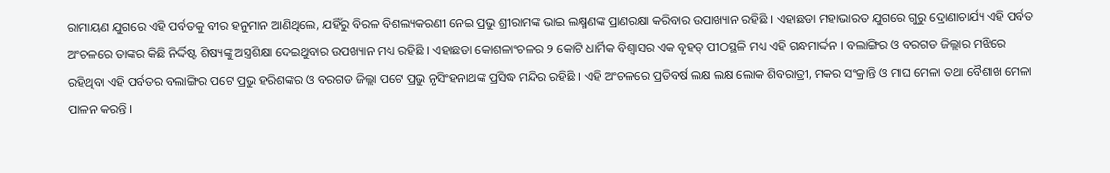ରାମାୟଣ ଯୁଗରେ ଏହି ପର୍ବତକୁ ବୀର ହନୁମାନ ଆଣିଥିଲେ, ଯହିଁରୁ ବିରଳ ବିଶଲ୍ୟକରଣୀ ନେଇ ପ୍ରଭୁ ଶ୍ରୀରାମଙ୍କ ଭାଇ ଲକ୍ଷ୍ମଣଙ୍କ ପ୍ରାଣରକ୍ଷା କରିବାର ଉପାଖ୍ୟାନ ରହିଛି । ଏହାଛଡା ମହାଭାରତ ଯୁଗରେ ଗୁରୁ ଦ୍ରୋଣାଚାର୍ଯ୍ୟ ଏହି ପର୍ବତ ଅଂଚଳରେ ତାଙ୍କର କିଛି ନିର୍ଦ୍ଦିଷ୍ଟ ଶିଷ୍ୟଙ୍କୁ ଅସ୍ତ୍ରଶିକ୍ଷା ଦେଇଥୁବାର ଉପଖ୍ୟାନ ମଧ୍ୟ ରହିଛି । ଏହାଛଡା କୋଶଳାଂଚଳର ୨ କୋଟି ଧାର୍ମିକ ବିଶ୍ଵାସର ଏକ ବୃହତ୍ ପୀଠସ୍ଥଳି ମଧ୍ୟ ଏହି ଗନ୍ଧମାର୍ଦ୍ଦନ । ବଲାଙ୍ଗିର ଓ ବରଗଡ ଜିଲ୍ଲାର ମଝିରେ ରହିଥିବା ଏହି ପର୍ବତର ବଲାଙ୍ଗିର ପଟେ ପ୍ରଭୁ ହରିଶଙ୍କର ଓ ବରଗଡ ଜିଲ୍ଲା ପଟେ ପ୍ରଭୁ ନୃସିଂହନାଥଙ୍କ ପ୍ରସିଦ୍ଧ ମନ୍ଦିର ରହିଛି । ଏହି ଅଂଚଳରେ ପ୍ରତିବର୍ଷ ଲକ୍ଷ ଲକ୍ଷ ଲୋକ ଶିବରାତ୍ରୀ, ମକର ସଂକ୍ରାନ୍ତି ଓ ମାଘ ମେଳା ତଥା ବୈଶାଖ ମେଳା ପାଳନ କରନ୍ତି ।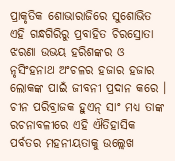ପ୍ରାକୃତିକ ଶୋଭାରାଜିରେ ସୁଶୋଭିତ ଏହି ଗନ୍ଧଗିରିରୁ ପ୍ରବାହିତ ଚିରସ୍ରୋତା ଝରଣା ଉଭୟ ହରିଶଙ୍କର ଓ ନୃସିଂହନାଥ ଅଂଚଳର ହଜାର ହଜାର ଲୋକଙ୍କ ପାଇଁ ଜୀବନୀ ପ୍ରଦାନ କରେ । ଚୀନ ପରିବ୍ରାଜକ ହୁଏନ୍ ସାଂ ମଧ୍ୟ ତାଙ୍କ ରଚନାବଳୀରେ ଏହି ଐତିହାସିକ ପର୍ବତର ମହନୀୟତାକୁ ଉଲ୍ଲେଖ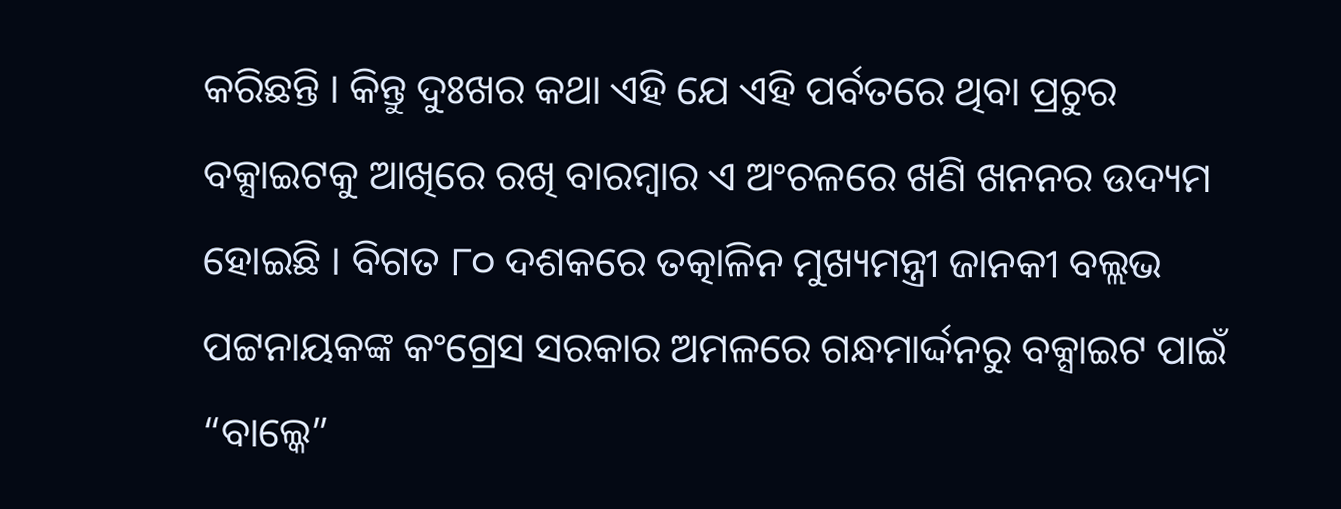କରିଛନ୍ତି । କିନ୍ତୁ ଦୁଃଖର କଥା ଏହି ଯେ ଏହି ପର୍ବତରେ ଥିବା ପ୍ରଚୁର ବକ୍ସାଇଟକୁ ଆଖିରେ ରଖି ବାରମ୍ବାର ଏ ଅଂଚଳରେ ଖଣି ଖନନର ଉଦ୍ୟମ ହୋଇଛି । ବିଗତ ୮୦ ଦଶକରେ ତତ୍କାଳିନ ମୁଖ୍ୟମନ୍ତ୍ରୀ ଜାନକୀ ବଲ୍ଲଭ ପଟ୍ଟନାୟକଙ୍କ କଂଗ୍ରେସ ସରକାର ଅମଳରେ ଗନ୍ଧମାର୍ଦ୍ଦନରୁ ବକ୍ସାଇଟ ପାଇଁ “ବାଲ୍କେ”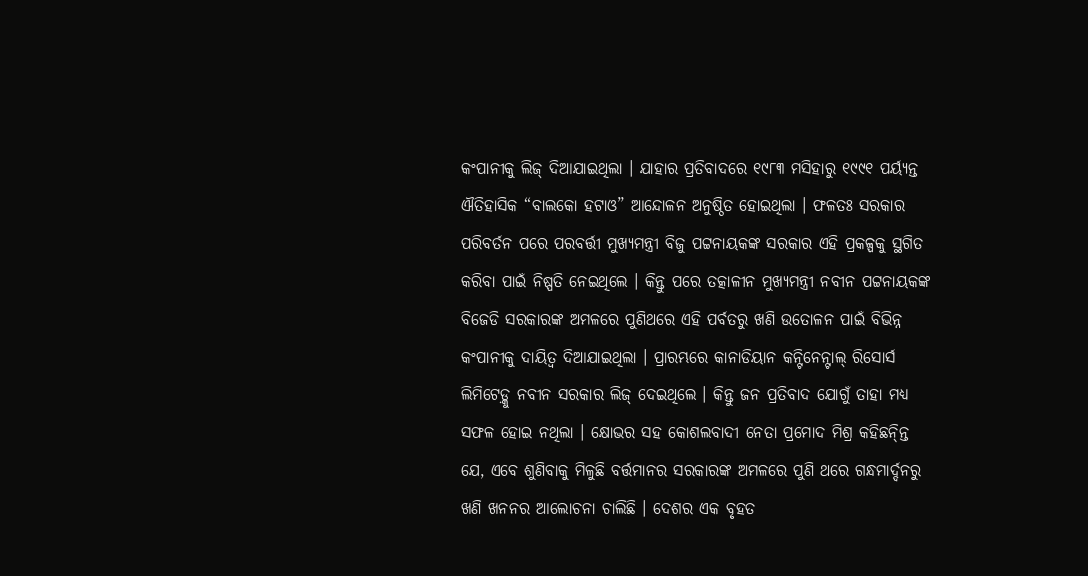କଂପାନୀକୁ ଲିଜ୍ ଦିଆଯାଇଥିଲା । ଯାହାର ପ୍ରତିବାଦରେ ୧୯୮୩ ମସିହାରୁ ୧୯୯୧ ପର୍ୟ୍ୟନ୍ତ ଐତିହାସିକ “ବାଲକୋ ହଟାଓ” ଆନ୍ଦୋଳନ ଅନୁଷ୍ଠିତ ହୋଇଥିଲା । ଫଳତଃ ସରକାର ପରିବର୍ତନ ପରେ ପରବର୍ତ୍ତୀ ମୁଖ୍ୟମନ୍ତ୍ରୀ ବିଜୁ ପଟ୍ଟନାୟକଙ୍କ ସରକାର ଏହି ପ୍ରକଳ୍ପକୁ ସ୍ଥଗିତ କରିବା ପାଇଁ ନିଷ୍ପତି ନେଇଥିଲେ । କିନ୍ତୁ ପରେ ତତ୍କାଳୀନ ମୁଖ୍ୟମନ୍ତ୍ରୀ ନବୀନ ପଟ୍ଟନାୟକଙ୍କ ବିଜେଡି ସରକାରଙ୍କ ଅମଳରେ ପୁଣିଥରେ ଏହି ପର୍ବତରୁ ଖଣି ଉତୋଳନ ପାଇଁ ବିଭିନ୍ନ କଂପାନୀକୁ ଦାୟିତ୍ଵ ଦିଆଯାଇଥିଲା । ପ୍ରାରମ୍ଭରେ କାନାଡିୟାନ କନ୍ଟିନେନ୍ଟାଲ୍ ରିସୋର୍ସ ଲିମିଟେଡ଼୍କୁ ନବୀନ ସରକାର ଲିଜ୍ ଦେଇଥିଲେ । କିନ୍ତୁ ଜନ ପ୍ରତିବାଦ ଯୋଗୁଁ ତାହା ମଧ୍ୟ ସଫଳ ହୋଇ ନଥିଲା । କ୍ଷୋଭର ସହ କୋଶଲବାଦୀ ନେତା ପ୍ରମୋଦ ମିଶ୍ର କହିଛନ୍ନ୍ତି ଯେ, ଏବେ ଶୁଣିବାକୁ ମିଳୁଛି ବର୍ତ୍ତମାନର ସରକାରଙ୍କ ଅମଳରେ ପୁଣି ଥରେ ଗନ୍ଧମାର୍ଦ୍ଦନରୁ ଖଣି ଖନନର ଆଲୋଚନା ଚାଲିଛି । ଦେଶର ଏକ ବୃହତ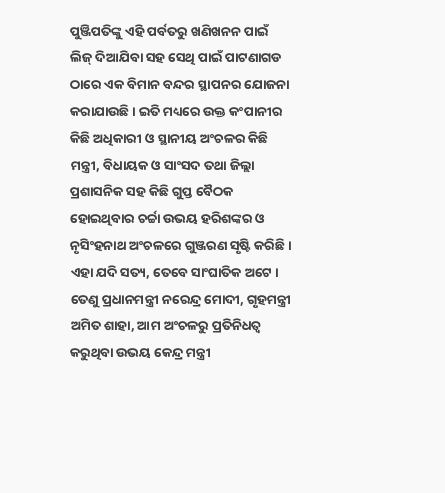ପୁଞ୍ଜିପତିଙ୍କୁ ଏହି ପର୍ବତରୁ ଖଣିଖନନ ପାଇଁ ଲିଜ୍ ଦିଆଯିବା ସହ ସେଥି ପାଇଁ ପାଟଣାଗଡ ଠାରେ ଏକ ବିମାନ ବନ୍ଦର ସ୍ଥାପନର ଯୋଜନା କରାଯାଉଛି । ଇତି ମଧ୍ୟରେ ଉକ୍ତ କଂପାନୀର କିଛି ଅଧିକାରୀ ଓ ସ୍ଥାନୀୟ ଅଂଚଳର କିଛି ମନ୍ତ୍ରୀ, ବିଧାୟକ ଓ ସାଂସଦ ତଥା ଜିଲ୍ଲା ପ୍ରଶାସନିକ ସହ କିଛି ଗୁପ୍ତ ବୈଠକ ହୋଇଥିବାର ଚର୍ଚ୍ଚା ଉଭୟ ହରିଶଙ୍କର ଓ ନୃସିଂହନାଥ ଅଂଚଳରେ ଗୁଞ୍ଜରଣ ସୃଷ୍ଟି କରିଛି । ଏହା ଯଦି ସତ୍ୟ, ତେବେ ସାଂଘାତିକ ଅଟେ । ତେଣୁ ପ୍ରଧାନମନ୍ତ୍ରୀ ନରେନ୍ଦ୍ର ମୋଦୀ, ଗୃହମନ୍ତ୍ରୀ ଅମିତ ଶାହା, ଆମ ଅଂଚଳରୁ ପ୍ରତିନିଧତ୍ଵ କରୁଥିବା ଉଭୟ କେନ୍ଦ୍ର ମନ୍ତ୍ରୀ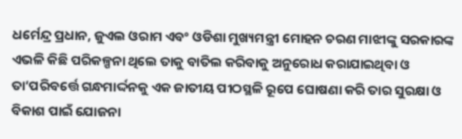ଧର୍ମେନ୍ଦ୍ର ପ୍ରଧାନ, ଜୁଏଲ ଓରାମ ଏବଂ ଓଡିଶା ମୁଖ୍ୟମନ୍ତ୍ରୀ ମୋହନ ଚରଣ ମାଝୀଙ୍କୁ ସରକାରଙ୍କ ଏଭଳି କିଛି ପରିକଳ୍ପନା ଥିଲେ ତାକୁ ବାତିଲ କରିବାକୁ ଅନୁରୋଧ କରାଯାଇଥିବା ଓ ତା’ପରିବର୍ତ୍ତେ ଗନ୍ଧମାର୍ଦ୍ଦନକୁ ଏକ ଜାତୀୟ ପୀଠସ୍ଥଳି ରୂପେ ଘୋଷଣା କରି ତାର ସୁରକ୍ଷା ଓ ବିକାଶ ପାଇଁ ଯୋଜନା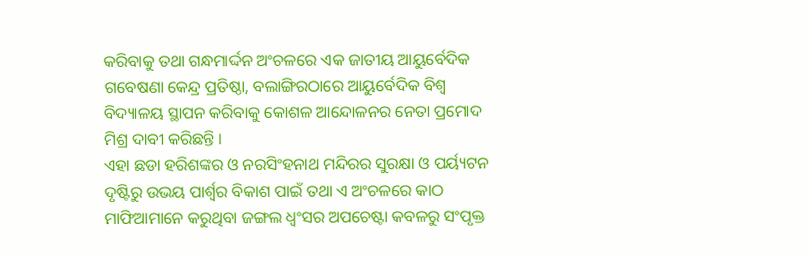କରିବାକୁ ତଥା ଗନ୍ଧମାର୍ଦ୍ଦନ ଅଂଚଳରେ ଏକ ଜାତୀୟ ଆୟୁର୍ବେଦିକ ଗବେଷଣା କେନ୍ଦ୍ର ପ୍ରତିଷ୍ଠା, ବଲାଙ୍ଗିରଠାରେ ଆୟୁର୍ବେଦିକ ବିଶ୍ଵ ବିଦ୍ୟାଳୟ ସ୍ଥାପନ କରିବାକୁ କୋଶଳ ଆନ୍ଦୋଳନର ନେତା ପ୍ରମୋଦ ମିଶ୍ର ଦାବୀ କରିଛନ୍ତି ।
ଏହା ଛଡା ହରିଶଙ୍କର ଓ ନରସିଂହନାଥ ମନ୍ଦିରର ସୁରକ୍ଷା ଓ ପର୍ୟ୍ୟଟନ ଦୃଷ୍ଟିରୁ ଉଭୟ ପାର୍ଶ୍ଵର ବିକାଶ ପାଇଁ ତଥା ଏ ଅଂଚଳରେ କାଠ ମାଫିଆମାନେ କରୁଥିବା ଜଙ୍ଗଲ ଧ୍ଵଂସର ଅପଚେଷ୍ଟା କବଳରୁ ସଂପୃକ୍ତ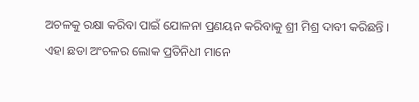ଅଚଳକୁ ରକ୍ଷା କରିବା ପାଇଁ ଯୋଳନା ପ୍ରଣୟନ କରିବାକୁ ଶ୍ରୀ ମିଶ୍ର ଦାବୀ କରିଛନ୍ତି । ଏହା ଛଡା ଅଂଚଳର ଲୋକ ପ୍ରତିନିଧୀ ମାନେ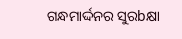ଗନ୍ଧମାର୍ଦ୍ଦନର ସୁରbକ୍ଷା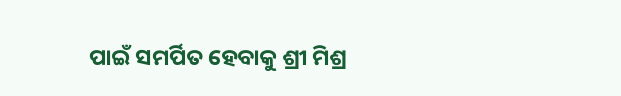ପାଇଁ ସମର୍ପିତ ହେବାକୁ ଶ୍ରୀ ମିଶ୍ର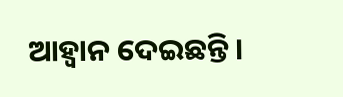ଆହ୍ୱାନ ଦେଇଛନ୍ତି ।